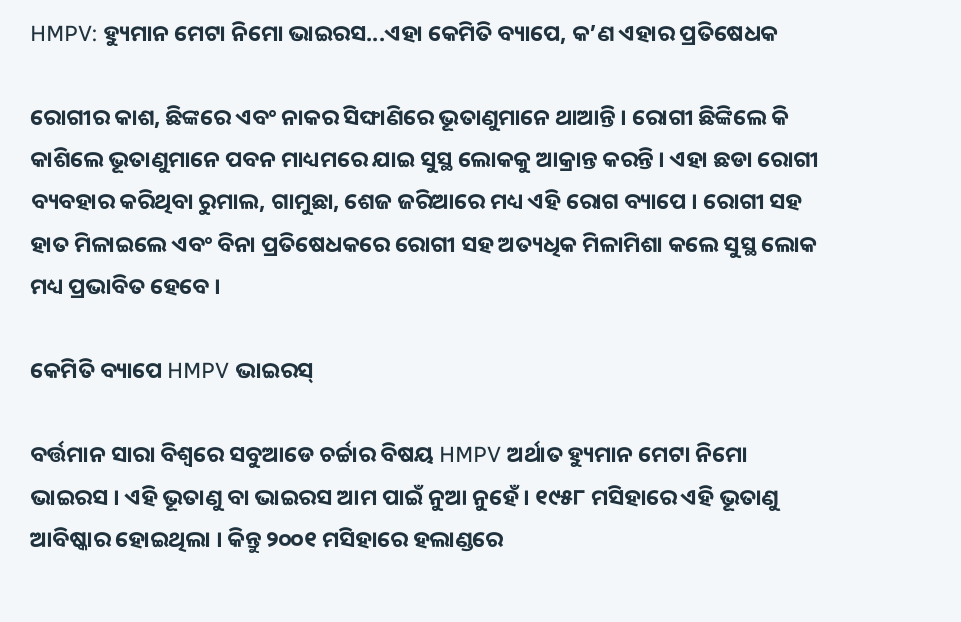HMPV: ହ୍ୟୁମାନ ମେଟା ନିମୋ ଭାଇରସ...ଏହା କେମିତି ବ୍ୟାପେ, କ’ଣ ଏହାର ପ୍ରତିଷେଧକ

ରୋଗୀର କାଶ, ଛିଙ୍କରେ ଏବଂ ନାକର ସିଙ୍ଘାଣିରେ ଭୂତାଣୁମାନେ ଥାଆନ୍ତି । ରୋଗୀ ଛିଙ୍କିଲେ କି କାଶିଲେ ଭୂତାଣୁମାନେ ପବନ ମାଧ୍ୟମରେ ଯାଇ ସୁସ୍ଥ ଲୋକକୁ ଆକ୍ରାନ୍ତ କରନ୍ତି । ଏହା ଛଡା ରୋଗୀ ବ୍ୟବହାର କରିଥିବା ରୁମାଲ, ଗାମୁଛା, ଶେଜ ଜରିଆରେ ମଧ୍ୟ ଏହି ରୋଗ ବ୍ୟାପେ । ରୋଗୀ ସହ ହାତ ମିଳାଇଲେ ଏବଂ ବିନା ପ୍ରତିଷେଧକରେ ରୋଗୀ ସହ ଅତ୍ୟଧିକ ମିଳାମିଶା କଲେ ସୁସ୍ଥ ଲୋକ ମଧ୍ୟ ପ୍ରଭାବିତ ହେବେ ।

କେମିତି ବ୍ୟାପେ HMPV ଭାଇରସ୍

ବର୍ତ୍ତମାନ ସାରା ବିଶ୍ୱରେ ସବୁଆଡେ ଚର୍ଚ୍ଚାର ବିଷୟ HMPV ଅର୍ଥାତ ହ୍ୟୁମାନ ମେଟା ନିମୋ ଭାଇରସ । ଏହି ଭୂତାଣୁ ବା ଭାଇରସ ଆମ ପାଇଁ ନୁଆ ନୁହେଁ । ୧୯୫୮ ମସିହାରେ ଏହି ଭୂତାଣୁ ଆବିଷ୍କାର ହୋଇଥିଲା । କିନ୍ତୁ ୨୦୦୧ ମସିହାରେ ହଲାଣ୍ଡରେ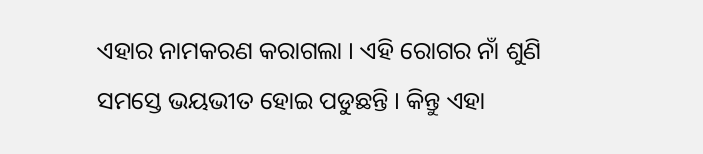ଏହାର ନାମକରଣ କରାଗଲା । ଏହି ରୋଗର ନାଁ ଶୁଣି ସମସ୍ତେ ଭୟଭୀତ ହୋଇ ପଡୁଛନ୍ତି । କିନ୍ତୁ ଏହା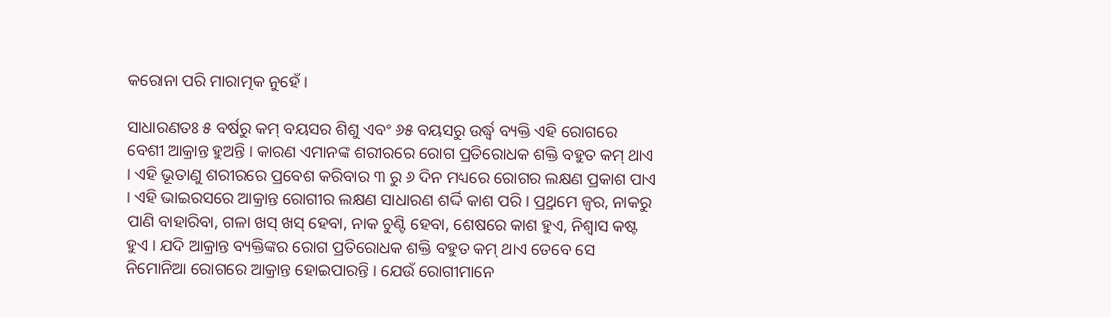କରୋନା ପରି ମାରାତ୍ମକ ନୁହେଁ ।

ସାଧାରଣତଃ ୫ ବର୍ଷରୁ କମ୍ ବୟସର ଶିଶୁ ଏବଂ ୬୫ ବୟସରୁ ଉର୍ଦ୍ଧ୍ୱ ବ୍ୟକ୍ତି ଏହି ରୋଗରେ ବେଶୀ ଆକ୍ରାନ୍ତ ହୁଅନ୍ତି । କାରଣ ଏମାନଙ୍କ ଶରୀରରେ ରୋଗ ପ୍ରତିରୋଧକ ଶକ୍ତି ବହୁତ କମ୍ ଥାଏ । ଏହି ଭୂତାଣୁ ଶରୀରରେ ପ୍ରବେଶ କରିବାର ୩ ରୁ ୬ ଦିନ ମଧ୍ୟରେ ରୋଗର ଲକ୍ଷଣ ପ୍ରକାଶ ପାଏ । ଏହି ଭାଇରସରେ ଆକ୍ରାନ୍ତ ରୋଗୀର ଲକ୍ଷଣ ସାଧାରଣ ଶର୍ଦ୍ଦି କାଶ ପରି । ପ୍ର୍ରଥମେ ଜ୍ୱର, ନାକରୁ ପାଣି ବାହାରିବା, ଗଳା ଖସ୍ ଖସ୍ ହେବା, ନାକ ଚୁଣ୍ଟି ହେବା, ଶେଷରେ କାଶ ହୁଏ, ନିଶ୍ୱାସ କଷ୍ଟ ହୁଏ । ଯଦି ଆକ୍ରାନ୍ତ ବ୍ୟକ୍ତିଙ୍କର ରୋଗ ପ୍ରତିରୋଧକ ଶକ୍ତି ବହୁତ କମ୍ ଥାଏ ତେବେ ସେ ନିମୋନିଆ ରୋଗରେ ଆକ୍ରାନ୍ତ ହୋଇପାରନ୍ତି । ଯେଉଁ ରୋଗୀମାନେ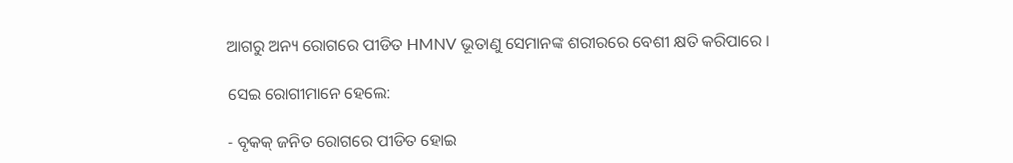ଆଗରୁ ଅନ୍ୟ ରୋଗରେ ପୀଡିତ HMNV ଭୂତାଣୁ ସେମାନଙ୍କ ଶରୀରରେ ବେଶୀ କ୍ଷତି କରିପାରେ ।

ସେଇ ରୋଗୀମାନେ ହେଲେ:

- ବୃକକ୍ ଜନିତ ରୋଗରେ ପୀଡିତ ହୋଇ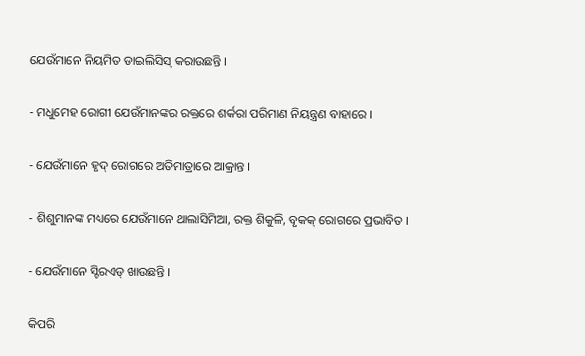ଯେଉଁମାନେ ନିୟମିତ ଡାଇଲିସିସ୍ କରାଉଛନ୍ତି ।

- ମଧୁମେହ ରୋଗୀ ଯେଉଁମାନଙ୍କର ରକ୍ତରେ ଶର୍କରା ପରିମାଣ ନିୟନ୍ତ୍ରଣ ବାହାରେ ।

- ଯେଉଁମାନେ ହୃଦ୍ ରୋଗରେ ଅତିମାତ୍ରାରେ ଆକ୍ରାନ୍ତ ।

- ଶିଶୁମାନଙ୍କ ମଧ୍ୟରେ ଯେଉଁମାନେ ଥାଲାସିମିଆ, ରକ୍ତ ଶିକୁଳି, ବୃକକ୍ ରୋଗରେ ପ୍ରଭାବିତ ।

- ଯେଉଁମାନେ ସ୍ଟିରଏଡ୍ ଖାଉଛନ୍ତି ।

କିପରି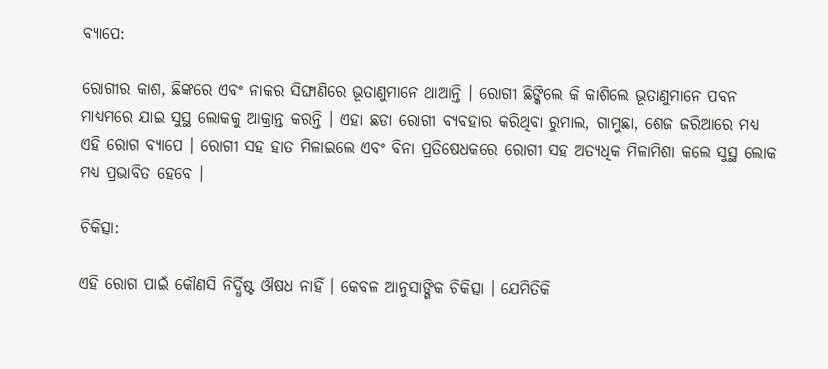ବ୍ୟାପେ:

ରୋଗୀର କାଶ, ଛିଙ୍କରେ ଏବଂ ନାକର ସିଙ୍ଘାଣିରେ ଭୂତାଣୁମାନେ ଥାଆନ୍ତି । ରୋଗୀ ଛିଙ୍କିଲେ କି କାଶିଲେ ଭୂତାଣୁମାନେ ପବନ ମାଧ୍ୟମରେ ଯାଇ ସୁସ୍ଥ ଲୋକକୁ ଆକ୍ରାନ୍ତ କରନ୍ତି । ଏହା ଛଡା ରୋଗୀ ବ୍ୟବହାର କରିଥିବା ରୁମାଲ, ଗାମୁଛା, ଶେଜ ଜରିଆରେ ମଧ୍ୟ ଏହି ରୋଗ ବ୍ୟାପେ । ରୋଗୀ ସହ ହାତ ମିଳାଇଲେ ଏବଂ ବିନା ପ୍ରତିଷେଧକରେ ରୋଗୀ ସହ ଅତ୍ୟଧିକ ମିଳାମିଶା କଲେ ସୁସ୍ଥ ଲୋକ ମଧ୍ୟ ପ୍ରଭାବିତ ହେବେ ।

ଚିକିତ୍ସା:

ଏହି ରୋଗ ପାଇଁ କୌଣସି ନିର୍ଦ୍ଧିଷ୍ଟ ଔଷଧ ନାହିଁ । କେବଳ ଆନୁସାଙ୍ଗିକ ଚିକିତ୍ସା । ଯେମିତିକି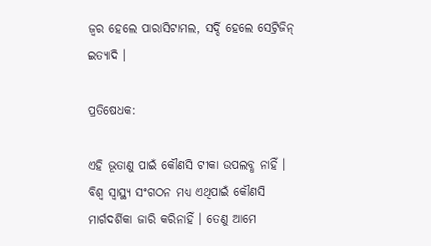ଜ୍ୱର ହେଲେ ପାରାସିଟାମଲ, ସର୍ଦ୍ଦି ହେଲେ ସେଟ୍ରିଜିନ୍ ଇତ୍ୟାଦି ।

ପ୍ରତିଷେଧକ:

ଏହି ଭୂତାଣୁ ପାଇଁ କୌଣସି ଟୀକା ଉପଲବ୍ଧ ନାହିଁ । ବିଶ୍ୱ ସ୍ୱାସ୍ଥ୍ୟ ସଂଗଠନ ମଧ୍ୟ ଏଥିପାଇଁ କୌଣସି ମାର୍ଗଦର୍ଶିକା ଜାରି କରିନାହିଁ । ତେଣୁ ଆମେ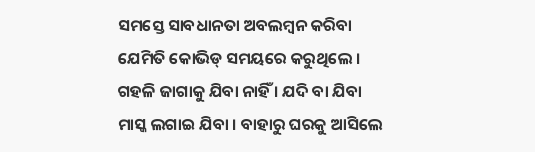ସମସ୍ତେ ସାବଧାନତା ଅବଲମ୍ବନ କରିବା ଯେମିତି କୋଭିଡ୍ ସମୟରେ କରୁଥିଲେ । ଗହଳି ଜାଗାକୁ ଯିବା ନାହିଁ । ଯଦି ବା ଯିବା ମାସ୍କ ଲଗାଇ ଯିବା । ବାହାରୁ ଘରକୁ ଆସିଲେ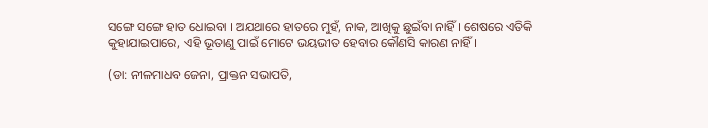ସଙ୍ଗେ ସଙ୍ଗେ ହାତ ଧୋଇବା । ଅଯଥାରେ ହାତରେ ମୁହଁ, ନାକ, ଆଖିକୁ ଛୁଇଁବା ନାହିଁ । ଶେଷରେ ଏତିକି କୁହାଯାଇପାରେ, ଏହି ଭୂତାଣୁ ପାଇଁ ମୋଟେ ଭୟଭୀତ ହେବାର କୌଣସି କାରଣ ନାହିଁ।

(ଡା: ନୀଳମାଧବ ଜେନା, ପ୍ରାକ୍ତନ ସଭାପତି,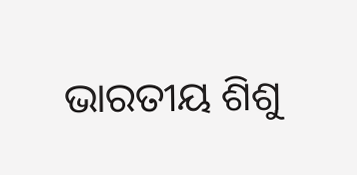ଭାରତୀୟ ଶିଶୁ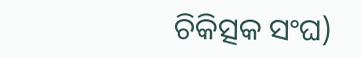ଚିକିତ୍ସକ ସଂଘ)